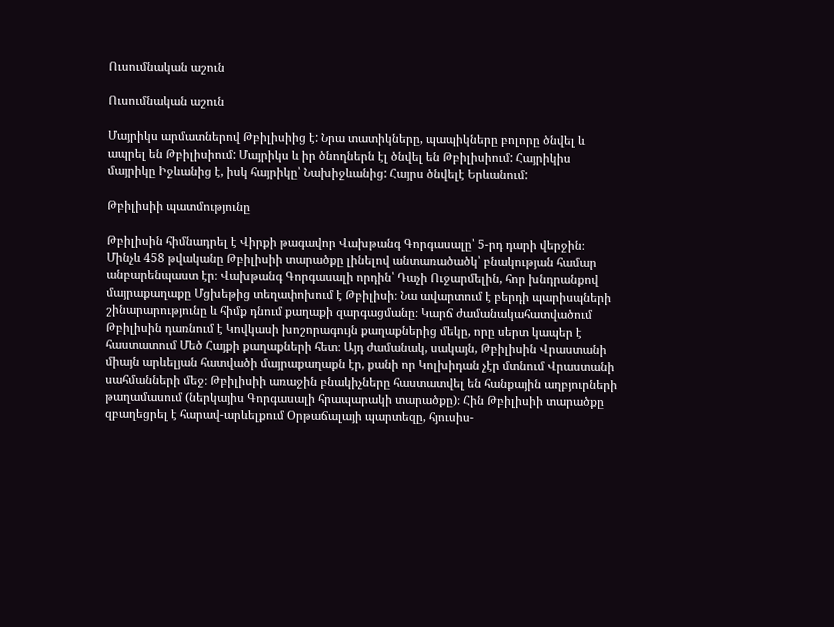Ուսումնական աշուն

Ուսումնական աշուն

Մայրիկս արմատներով Թբիլիսիից է: Նրա տատիկները, պապիկները բոլորը ծնվել և ապրել են Թբիլիսիում: Մայրիկս և իր ծնողներն էլ ծնվել են Թբիլիսիում: Հայրիկիս մայրիկը Իջևանից է, իսկ հայրիկը՝ Նախիջևանից: Հայրս ծնվելէ Երևանում:

Թբիլիսիի պատմությունը

Թբիլիսին հիմնադրել է Վիրքի թագավոր Վախթանգ Գորգասալը՝ 5-րդ դարի վերջին։ Մինչև 458 թվականը Թբիլիսիի տարածքը լինելով անտառածածկ՝ բնակության համար անբարենպաստ էր։ Վախթանգ Գորգասալի որդին՝ Դաչի Ուջարմելին, հոր խնդրանքով մայրաքաղաքը Մցխեթից տեղափոխում է Թբիլիսի։ Նա ավարտում է բերդի պարիսպների շինարարությունը և հիմք դնում քաղաքի զարգացմանը։ Կարճ ժամանակահատվածում Թբիլիսին դառնում է Կովկասի խոշորագույն քաղաքներից մեկը, որը սերտ կապեր է հաստատում Մեծ Հայքի քաղաքների հետ։ Այդ ժամանակ, սակայն, Թբիլիսին Վրաստանի միայն արևելյան հատվածի մայրաքաղաքն էր, քանի որ Կոլխիդան չէր մտնում Վրաստանի սահմանների մեջ։ Թբիլիսիի առաջին բնակիչները հաստատվել են հանքային աղբյուրների թաղամասում (ներկայիս Գորգասալի հրապարակի տարածքը)։ Հին Թբիլիսիի տարածքը զբաղեցրել է հարավ-արևելքում Օրթաճալայի պարտեզը, հյուսիս-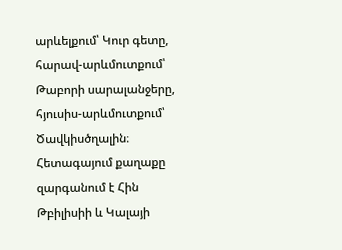արևելքում՝ Կուր գետը, հարավ-արևմուտքում՝ Թաբորի սարալանջերը, հյուսիս-արևմուտքում՝ Ծավկիսծղալին։ Հետագայում քաղաքը զարգանում է Հին Թբիլիսիի և Կալայի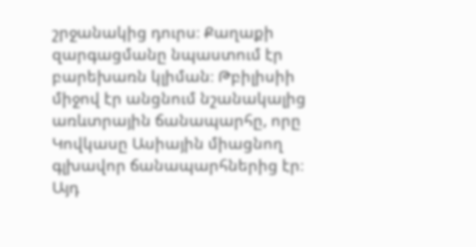շրջանակից դուրս։ Քաղաքի զարգացմանը նպաստում էր բարեխառն կլիման։ Թբիլիսիի միջով էր անցնում նշանակալից առևտրային ճանապարհը, որը Կովկասը Ասիային միացնող գլխավոր ճանապարհներից էր։ Այդ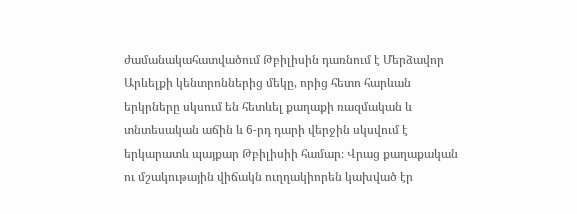ժամանակահատվածում Թբիլիսին դառնում է Մերձավոր Արևելքի կենտրոններից մեկը, որից հետո հարևան երկրները սկսում են հետևել քաղաքի ռազմական և տնտեսական աճին և 6-րդ դարի վերջին սկսվում է երկարատև պայքար Թբիլիսիի համար։ Վրաց քաղաքական ու մշակութային վիճակն ուղղակիորեն կախված էր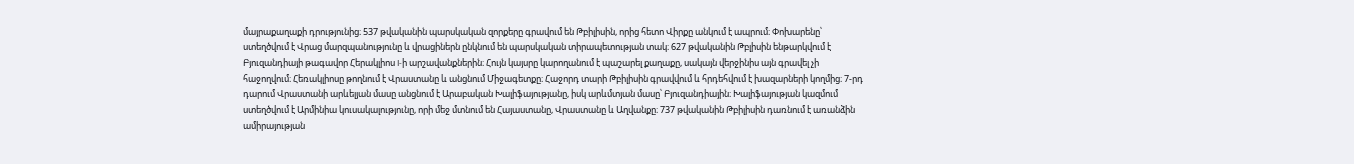մայրաքաղաքի դրությունից։ 537 թվականին պարսկական զորքերը գրավում են Թբիլիսին, որից հետո Վիրքը անկում է ապրում։ Փոխարենը՝ ստեղծվում է Վրաց մարզպանությունը և վրացիներն ընկնում են պարսկական տիրապետության տակ։ 627 թվականին Թբլիսին ենթարկվում է Բյուզանդիայի թագավոր Հերակլիոս I-ի արշավանքներին։ Հույն կայսրը կարողանում է պաշարել քաղաքը, սակայն վերջինիս այն գրավել չի հաջողվում։ Հեռակլիոսը թողնում է Վրաստանը և անցնում Միջագետքը։ Հաջորդ տարի Թբիլիսին գրավվում և հրդեհվում է խազարների կողմից։ 7-րդ դարում Վրաստանի արևելյան մասը անցնում է Արաբական Խալիֆայությանը, իսկ արևմտյան մասը՝ Բյուզանդիային։ Խալիֆայության կազմում ստեղծվում է Արմինիա կուսակալությունը, որի մեջ մտնում են Հայաստանը, Վրաստանը և Աղվանքը։ 737 թվականին Թբիլիսին դառնում է առանձին ամիրայության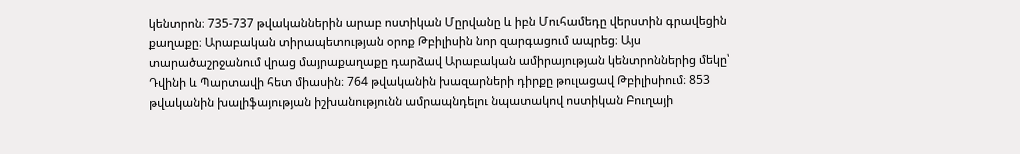կենտրոն։ 735-737 թվականներին արաբ ոստիկան Մըրվանը և իբն Մուհամեդը վերստին գրավեցին քաղաքը։ Արաբական տիրապետության օրոք Թբիլիսին նոր զարգացում ապրեց։ Այս տարածաշրջանում վրաց մայրաքաղաքը դարձավ Արաբական ամիրայության կենտրոններից մեկը՝ Դվինի և Պարտավի հետ միասին։ 764 թվականին խազարների դիրքը թուլացավ Թբիլիսիում։ 853 թվականին խալիֆայության իշխանությունն ամրապնդելու նպատակով ոստիկան Բուղայի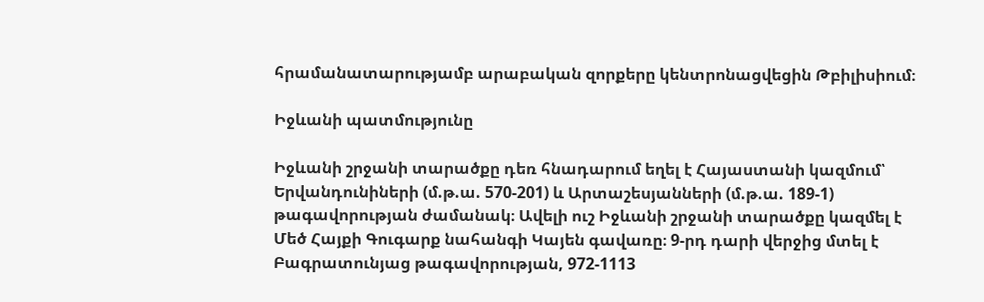հրամանատարությամբ արաբական զորքերը կենտրոնացվեցին Թբիլիսիում։

Իջևանի պատմությունը

Իջևանի շրջանի տարածքը դեռ հնադարում եղել է Հայաստանի կազմում՝ Երվանդունիների (մ.թ.ա. 570-201) և Արտաշեսյանների (մ.թ.ա. 189-1) թագավորության ժամանակ։ Ավելի ուշ Իջևանի շրջանի տարածքը կազմել է Մեծ Հայքի Գուգարք նահանգի Կայեն գավառը։ 9-րդ դարի վերջից մտել է Բագրատունյաց թագավորության, 972-1113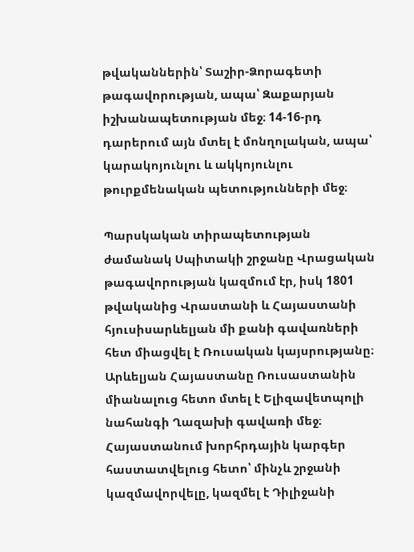թվականներին՝ Տաշիր-Ձորագետի թագավորության, ապա՝ Զաքարյան իշխանապետության մեջ։ 14-16-րդ դարերում այն մտել է մոնղոլական, ապա՝ կարակոյունլու և ակկոյունլու թուրքմենական պետությունների մեջ։

Պարսկական տիրապետության ժամանակ Սպիտակի շրջանը Վրացական թագավորության կազմում էր, իսկ 1801 թվականից Վրաստանի և Հայաստանի հյուսիսարևելյան մի քանի գավառների հետ միացվել է Ռուսական կայսրությանը։ Արևելյան Հայաստանը Ռուսաստանին միանալուց հետո մտել է Ելիզավետպոլի նահանգի Ղազախի գավառի մեջ։ Հայաստանում խորհրդային կարգեր հաստատվելուց հետո՝ մինչև շրջանի կազմավորվելը, կազմել է Դիլիջանի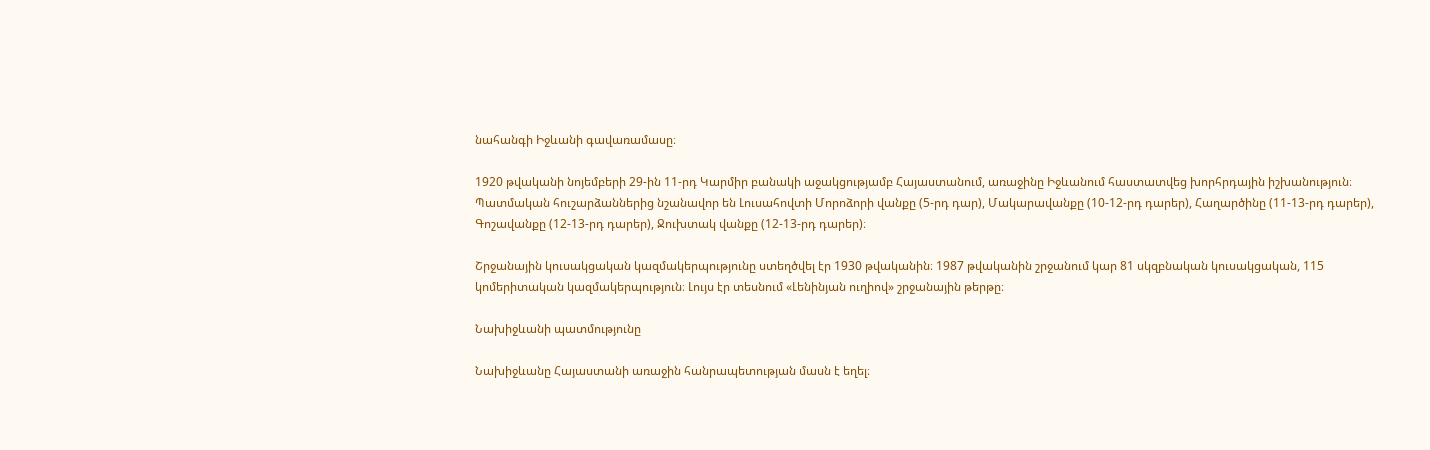նահանգի Իջևանի գավառամասը։

1920 թվականի նոյեմբերի 29-ին 11-րդ Կարմիր բանակի աջակցությամբ Հայաստանում, առաջինը Իջևանում հաստատվեց խորհրդային իշխանություն։ Պատմական հուշարձաններից նշանավոր են Լուսահովտի Մորոձորի վանքը (5-րդ դար), Մակարավանքը (10-12-րդ դարեր), Հաղարծինը (11-13-րդ դարեր), Գոշավանքը (12-13-րդ դարեր), Ջուխտակ վանքը (12-13-րդ դարեր)։

Շրջանային կուսակցական կազմակերպությունը ստեղծվել էր 1930 թվականին։ 1987 թվականին շրջանում կար 81 սկզբնական կուսակցական, 115 կոմերիտական կազմակերպություն։ Լույս էր տեսնում «Լենինյան ուղիով» շրջանային թերթը։

Նախիջևանի պատմությունը

Նախիջևանը Հայաստանի առաջին հանրապետության մասն է եղել։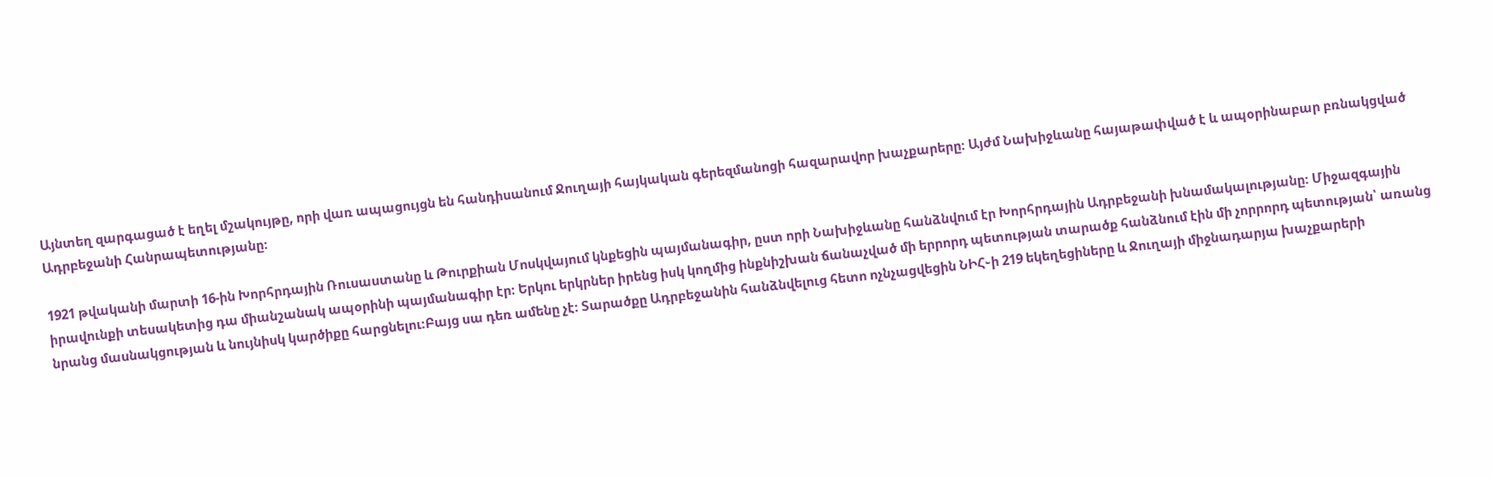Այնտեղ զարգացած է եղել մշակույթը, որի վառ ապացույցն են հանդիսանում Ջուղայի հայկական գերեզմանոցի հազարավոր խաչքարերը։ Այժմ Նախիջևանը հայաթափված է և ապօրինաբար բռնակցված Ադրբեջանի Հանրապետությանը։

1921 թվականի մարտի 16-ին Խորհրդային Ռուսաստանը և Թուրքիան Մոսկվայում կնքեցին պայմանագիր, ըստ որի Նախիջևանը հանձնվում էր Խորհրդային Ադրբեջանի խնամակալությանը։ Միջազգային իրավունքի տեսակետից դա միանշանակ ապօրինի պայմանագիր էր։ Երկու երկրներ իրենց իսկ կողմից ինքնիշխան ճանաչված մի երրորդ պետության տարածք հանձնում էին մի չորրորդ պետության՝ առանց նրանց մասնակցության և նույնիսկ կարծիքը հարցնելու։Բայց սա դեռ ամենը չէ։ Տարածքը Ադրբեջանին հանձնվելուց հետո ոչնչացվեցին ՆԻՀ֊ի 219 եկեղեցիները և Ջուղայի միջնադարյա խաչքարերի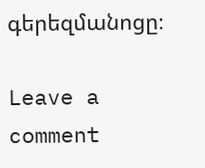գերեզմանոցը։

Leave a comment